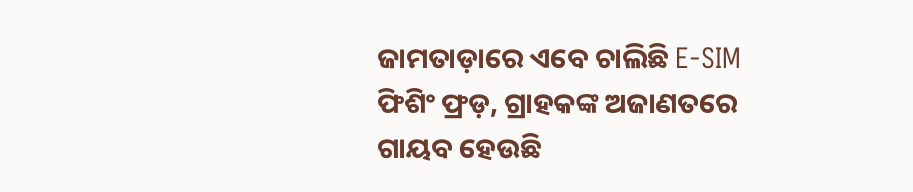ଜାମତାଡ଼ାରେ ଏବେ ଚାଲିଛି E-SIM ଫିଶିଂ ଫ୍ରଡ଼, ଗ୍ରାହକଙ୍କ ଅଜାଣତରେ ଗାୟବ ହେଉଛି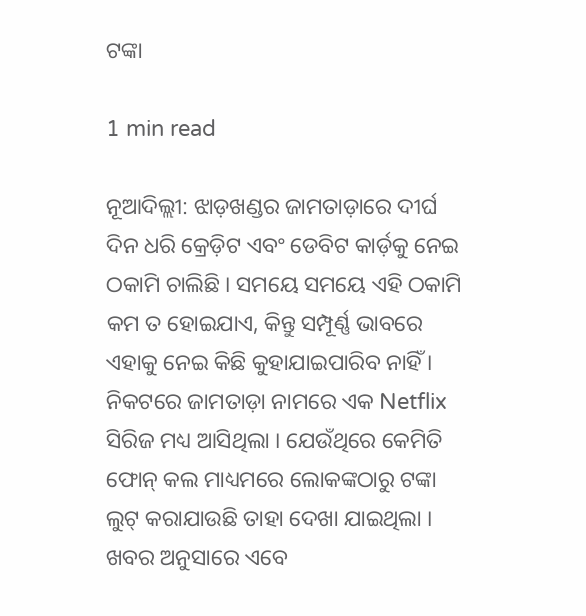ଟଙ୍କା

1 min read

ନୂଆଦିଲ୍ଲୀ: ଝାଡ଼ଖଣ୍ଡର ଜାମତାଡ଼ାରେ ଦୀର୍ଘ ଦିନ ଧରି କ୍ରେଡ଼ିଟ ଏବଂ ଡେବିଟ କାର୍ଡ଼କୁ ନେଇ ଠକାମି ଚାଲିଛି । ସମୟେ ସମୟେ ଏହି ଠକାମି କମ ତ ହୋଇଯାଏ, କିନ୍ତୁ ସମ୍ପୂର୍ଣ୍ଣ ଭାବରେ ଏହାକୁ ନେଇ କିଛି କୁହାଯାଇପାରିବ ନାହିଁ । ନିକଟରେ ଜାମତାଡ଼ା ନାମରେ ଏକ Netflix  ସିରିଜ ମଧ୍ୟ ଆସିଥିଲା । ଯେଉଁଥିରେ କେମିତି ଫୋନ୍ କଲ ମାଧ୍ୟମରେ ଲୋକଙ୍କଠାରୁ ଟଙ୍କା ଲୁଟ୍ କରାଯାଉଛି ତାହା ଦେଖା ଯାଇଥିଲା ।  ଖବର ଅନୁସାରେ ଏବେ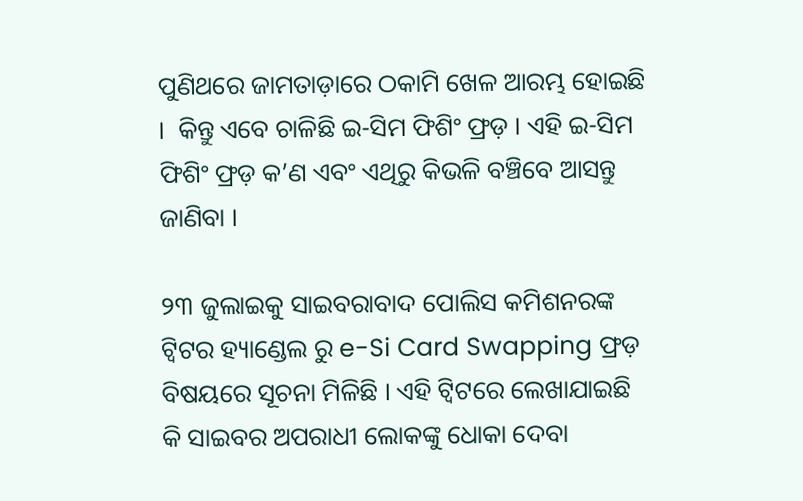ପୁଣିଥରେ ଜାମତାଡ଼ାରେ ଠକାମି ଖେଳ ଆରମ୍ଭ ହୋଇଛି ।  କିନ୍ତୁ ଏବେ ଚାଳିଛି ଇ-ସିମ ଫିଶିଂ ଫ୍ରଡ଼ । ଏହି ଇ-ସିମ ଫିଶିଂ ଫ୍ରଡ଼ କ’ଣ ଏବଂ ଏଥିରୁ କିଭଳି ବଞ୍ଚିବେ ଆସନ୍ତୁ ଜାଣିବା ।

୨୩ ଜୁଲାଇକୁ ସାଇବରାବାଦ ପୋଲିସ କମିଶନରଙ୍କ ଟ୍ୱିଟର ହ୍ୟାଣ୍ଡେଲ ରୁ e-Si Card Swapping ଫ୍ରଡ଼ ବିଷୟରେ ସୂଚନା ମିଳିଛି । ଏହି ଟ୍ୱିଟରେ ଲେଖାଯାଇଛି କି ସାଇବର ଅପରାଧୀ ଲୋକଙ୍କୁ ଧୋକା ଦେବା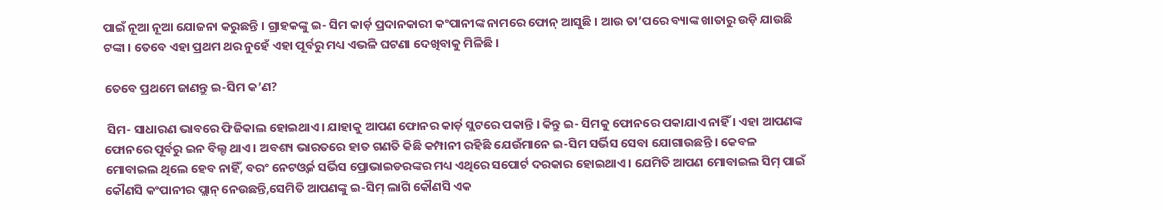ପାଇଁ ନୂଆ ନୂଆ ଯୋଜନା କରୁଛନ୍ତି । ଗ୍ରାହକଙ୍କୁ ଇ- ସିମ କାର୍ଡ଼ ପ୍ରଦାନକାରୀ କଂପାନୀଙ୍କ ନାମରେ ଫୋନ୍ ଆସୁଛି । ଆଉ ତା’ପରେ ବ୍ୟାଙ୍କ ଖାତାରୁ ଉଡ଼ି ଯାଉଛି ଟଙ୍କା । ତେବେ ଏହା ପ୍ରଥମ ଥର ନୁହେଁ ଏହା ପୂର୍ବରୁ ମଧ୍ୟ ଏଭଳି ଘଟଣା ଦେଖିବାକୁ ମିଳିଛି ।

ତେବେ ପ୍ରଥମେ ଜାଣନ୍ତୁ ଇ-ସିମ କ’ଣ?

 ସିମ- ସାଧାରଣ ଭାବରେ ଫିଜିକାଲ ହୋଇଥାଏ । ଯାହାକୁ ଆପଣ ଫୋନର କାର୍ଡ଼ ସ୍ଲଟରେ ପକାନ୍ତି । କିନ୍ତୁ ଇ- ସିମକୁ ଫୋନରେ ପକାଯାଏ ନାହିଁ । ଏହା ଆପଣଙ୍କ ଫୋନରେ ପୂର୍ବରୁ ଇନ ବିଲ୍ଟ ଥାଏ । ଅବଶ୍ୟ ଭାରତରେ ହାତ ଗଣତି କିଛି କମ୍ପାନୀ ରହିଛି ଯେଉଁମାନେ ଇ-ସିମ ସର୍ଭିସ ସେବା ଯୋଗାଉଛନ୍ତି । କେବଳ ମୋବାଇଲ ଥିଲେ ହେବ ନାହିଁ, ବରଂ ନେଟଓ୍ୱର୍କ ସର୍ଭିସ ପ୍ରୋଭାଇଡରଙ୍କର ମଧ୍ୟ ଏଥିରେ ସପୋର୍ଟ ଦରକାର ହୋଇଥାଏ । ଯେମିତି ଆପଣ ମୋବାଇଲ ସିମ୍ ପାଇଁ କୌଣସି କଂପାନୀର ପ୍ଲାନ୍ ନେଉଛନ୍ତି,ସେମିତି ଆପଣଙ୍କୁ ଇ-ସିମ୍ ଲାଗି କୌଣସି ଏକ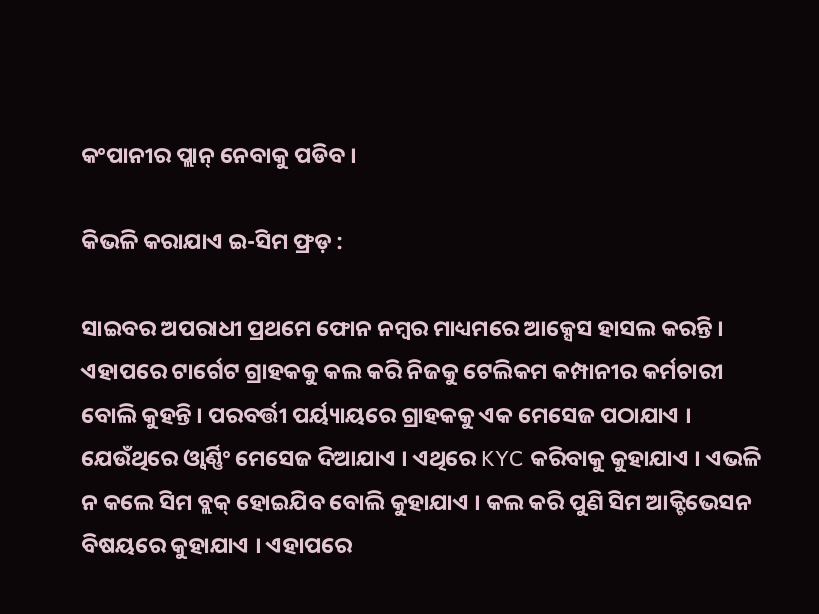କଂପାନୀର ପ୍ଲାନ୍ ନେବାକୁ ପଡିବ ।

କିଭଳି କରାଯାଏ ଇ-ସିମ ଫ୍ରଡ଼ :

ସାଇବର ଅପରାଧୀ ପ୍ରଥମେ ଫୋନ ନମ୍ବର ମାଧ୍ୟମରେ ଆକ୍ସେସ ହାସଲ କରନ୍ତି । ଏହାପରେ ଟାର୍ଗେଟ ଗ୍ରାହକକୁ କଲ କରି ନିଜକୁ ଟେଲିକମ କମ୍ପାନୀର କର୍ମଚାରୀ ବୋଲି କୁହନ୍ତି । ପରବର୍ତ୍ତୀ ପର୍ୟ୍ୟାୟରେ ଗ୍ରାହକକୁ ଏକ ମେସେଜ ପଠାଯାଏ । ଯେଉଁଥିରେ ଓ୍ୱାର୍ଣ୍ଣିଂ ମେସେଜ ଦିଆଯାଏ । ଏଥିରେ KYC କରିବାକୁ କୁହାଯାଏ । ଏଭଳି ନ କଲେ ସିମ ବ୍ଲକ୍ ହୋଇଯିବ ବୋଲି କୁହାଯାଏ । କଲ କରି ପୁଣି ସିମ ଆକ୍ଟିଭେସନ ବିଷୟରେ କୁହାଯାଏ । ଏହାପରେ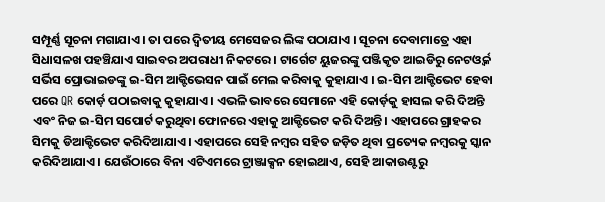ସମ୍ପୂର୍ଣ୍ଣ ସୂଚନା ମଗାଯାଏ । ତା ପରେ ଦ୍ୱିତୀୟ ମେସେଜର ଲିଙ୍କ ପଠାଯାଏ । ସୂଚନା ଦେବାମାତ୍ରେ ଏହା ସିଧାସଳଖ ପହଞ୍ଚିଯାଏ ସାଇବର ଅପରାଧୀ ନିକଟରେ । ଟାର୍ଗେଟ ୟୁଜରଙ୍କୁ ପଞ୍ଜିକୃତ ଆଇଡିରୁ ନେଟଓ୍ୱର୍କ ସର୍ଭିସ ପ୍ରୋଭାଇଡଙ୍କୁ ଇ-ସିମ ଆକ୍ଟିଭେସନ ପାଇଁ ମେଲ କରିବାକୁ କୁହାଯାଏ । ଇ-ସିମ ଆକ୍ଟିଭେଟ ହେବା ପରେ QR କୋର୍ଡ଼ ପଠାଇବାକୁ କୁହାଯାଏ । ଏଭଳି ଭାବରେ ସେମାନେ ଏହି କୋର୍ଡ଼କୁ ହାସଲ କରି ଦିଅନ୍ତି ଏବଂ ନିଜ ଇ-ସିମ ସପୋର୍ଟ କରୁଥିବା ଫୋନରେ ଏହାକୁ ଆକ୍ଟିଭେଟ କରି ଦିଅନ୍ତି । ଏହାପରେ ଗ୍ରାହକର ସିମକୁ ଡିଆକ୍ଟିଭେଟ କରିଦିଆଯାଏ । ଏହାପରେ ସେହି ନମ୍ବର ସହିତ ଜଡ଼ିତ ଥିବା ପ୍ରତ୍ୟେକ ନମ୍ବରକୁ ସ୍କାନ କରିଦିଆଯାଏ । ଯେଉଁଠାରେ ବିନା ଏଟିଏମରେ ଟ୍ରାଞ୍ଜାକ୍ସନ ହୋଇଥାଏ, ସେହି ଆକାଉଣ୍ଟରୁ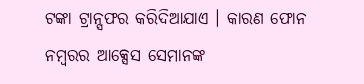ଟଙ୍କା ଟ୍ରାନ୍ସଫର କରିଦିଆଯାଏ । କାରଣ ଫୋନ ନମ୍ବରର ଆକ୍ସେସ ସେମାନଙ୍କ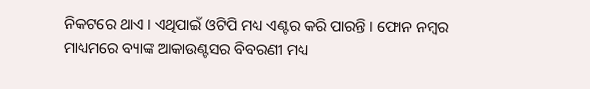ନିକଟରେ ଥାଏ । ଏଥିପାଇଁ ଓଟିପି ମଧ୍ୟ ଏଣ୍ଟର କରି ପାରନ୍ତି । ଫୋନ ନମ୍ବର ମାଧ୍ୟମରେ ବ୍ୟାଙ୍କ ଆକାଉଣ୍ଟସର ବିବରଣୀ ମଧ୍ୟ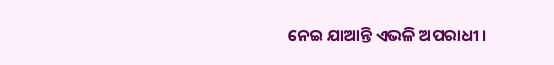ନେଇ ଯାଆନ୍ତି ଏଭଳି ଅପରାଧୀ ।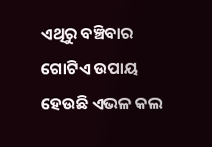ଏଥିରୁ ବଞ୍ଚିବାର ଗୋଟିଏ ଉପାୟ ହେଉଛି ଏଭଳ କଲ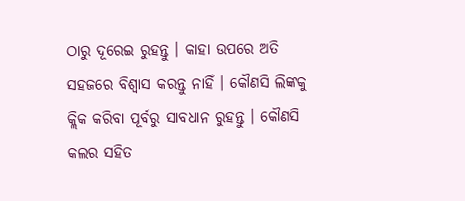ଠାରୁ ଦୂରେଇ ରୁହନ୍ତୁ । କାହା ଉପରେ ଅତି ସହଜରେ ବିଶ୍ୱାସ କରନ୍ତୁ ନାହିଁ । କୌଣସି ଲିଙ୍କକୁ କ୍ଲିକ କରିବା ପୂର୍ବରୁ ସାବଧାନ ରୁହନ୍ତୁ । କୌଣସି କଲର ସହିତ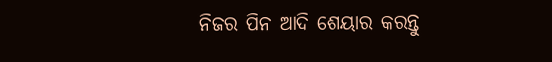ନିଜର ପିନ ଆଦି ଶେୟାର କରନ୍ତୁ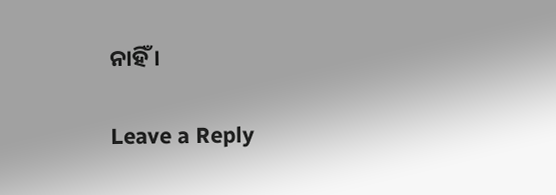ନାହିଁ ।

Leave a Reply